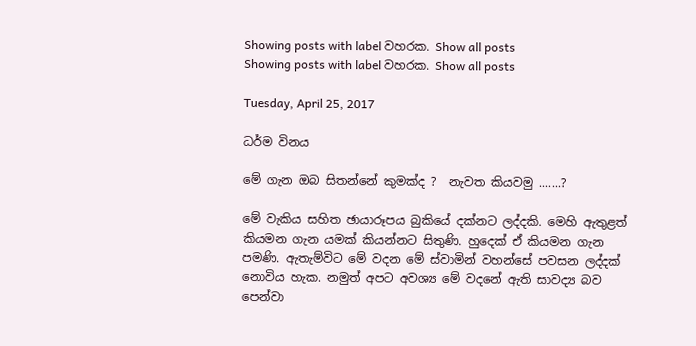Showing posts with label වහරක. Show all posts
Showing posts with label වහරක. Show all posts

Tuesday, April 25, 2017

ධර්ම විනය

මේ ගැන ඔබ සිතන්නේ කුමක්ද ?  නැවත කියවමු .......?

මේ වැකිය සහිත ඡායාරූපය බුකියේ දක්නට ලද්දකි. මෙහි ඇතුළත් කියමන ගැන යමක් කියන්නට සිතුණි. හුදෙක් ඒ කියමන ගැන පමණි. ඇතැම්විට මේ වදන මේ ස්වාමින් වහන්සේ පවසන ලද්දක් නොවිය හැක. නමුත් අපට අවශ්‍ය මේ වදනේ ඇති සාවද්‍ය බව පෙන්වා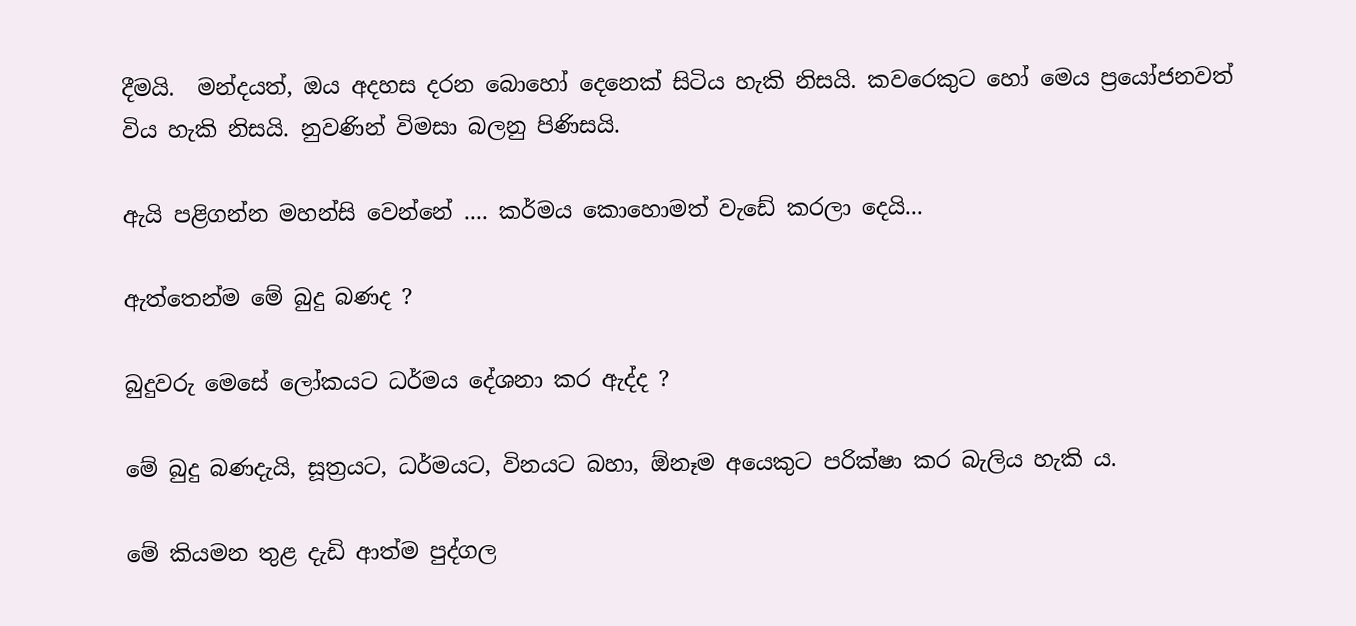දීමයි.  මන්දයත්, ඔය අදහස දරන බොහෝ දෙනෙක් සිටිය හැකි නිසයි. කවරෙකුට හෝ මෙය ප්‍රයෝජනවත් විය හැකි නිසයි. නුවණින් විමසා බලනු පිණිසයි.

ඇයි පළිගන්න මහන්සි වෙන්නේ .... කර්මය කොහොමත් වැඩේ කරලා දෙයි...

ඇත්තෙන්ම මේ බුදු බණද ?

බුදුවරු මෙසේ ලෝකයට ධර්මය දේශනා කර ඇද්ද ?

මේ බුදු බණදැයි, සූත්‍රයට, ධර්මයට, විනයට බහා, ඕනෑම අයෙකුට පරික්ෂා කර බැලිය හැකි ය.

මේ කියමන තුළ දැඩි ආත්ම පුද්ගල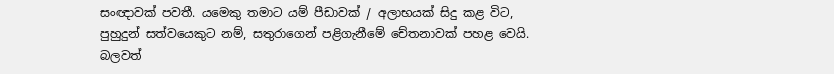සංඥාවක් පවතී. යමෙකු තමාට යම් පීඩාවක් / අලාභයක් සිදු කළ විට, පුහුදුන් සත්වයෙකුට නම්, සතුරාගෙන් පළිගැනීමේ චේතනාවක් පහළ වෙයි. බලවත්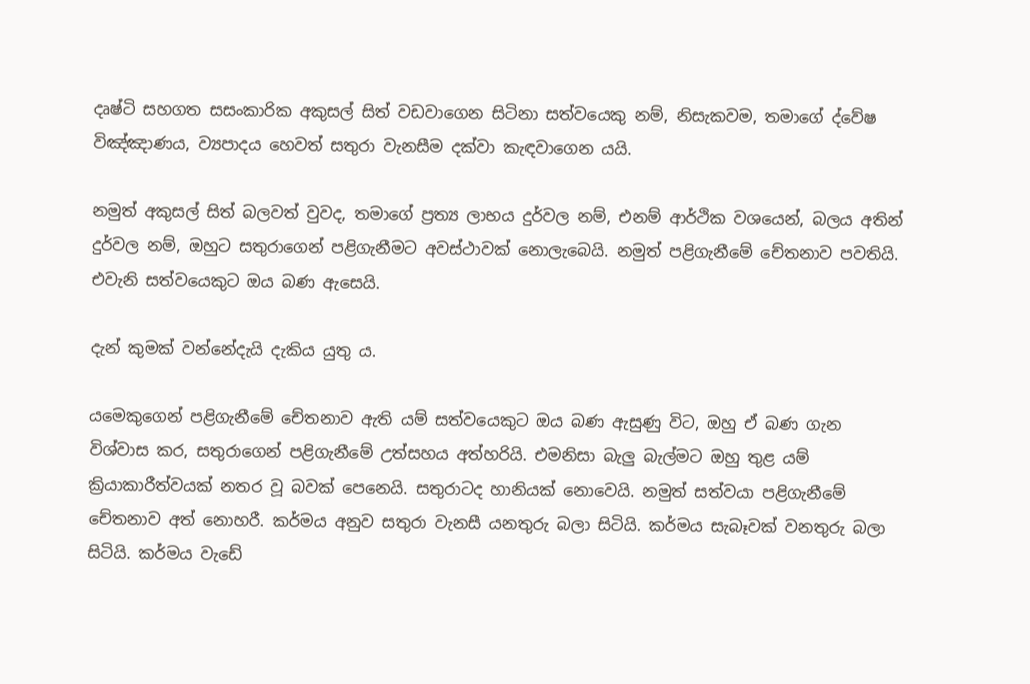දෘෂ්ටි සහගත සසංකාරික අකුසල් සිත් වඩවාගෙන සිටිනා සත්වයෙකු නම්, නිසැකවම, තමාගේ ද්වේෂ විඤ්ඤාණය, ව්‍යපාදය හෙවත් සතුරා වැනසීම දක්වා කැඳවාගෙන යයි.

නමුත් අකුසල් සිත් බලවත් වුවද, තමාගේ ප්‍රත්‍ය ලාභය දුර්වල නම්, එනම් ආර්ථික වශයෙන්, බලය අතින් දුර්වල නම්, ඔහුට සතුරාගෙන් පළිගැනීමට අවස්ථාවක් නොලැබෙයි. නමුත් පළිගැනීමේ චේතනාව පවතියි. එවැනි සත්වයෙකුට ඔය බණ ඇසෙයි.

දැන් කුමක් වන්නේදැයි දැකිය යුතු ය.

යමෙකුගෙන් පළිගැනීමේ චේතනාව ඇති යම් සත්වයෙකුට ඔය බණ ඇසුණු විට, ඔහු ඒ බණ ගැන විශ්වාස කර, සතුරාගෙන් පළිගැනීමේ උත්සහය අත්හරියි. එමනිසා බැලු බැල්මට ඔහු තුළ යම් ක්‍රියාකාරීත්වයක් නතර වූ බවක් පෙනෙයි. සතුරාටද හානියක් නොවෙයි. නමුත් සත්වයා පළිගැනීමේ චේතනාව අත් නොහරී. කර්මය අනුව සතුරා වැනසී යනතුරු බලා සිටියි. කර්මය සැබෑවක් වනතුරු බලා සිටියි. කර්මය වැඩේ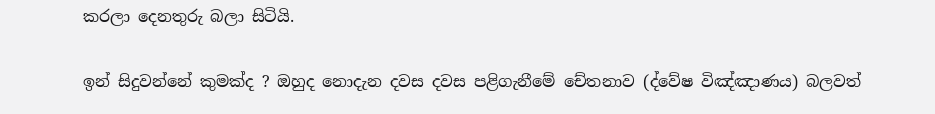කරලා දෙනතුරු බලා සිටියි.

ඉන් සිදුවන්නේ කුමක්ද ? ඔහුද නොදැන දවස දවස පළිගැනීමේ චේතනාව (ද්වේෂ විඤ්ඤාණය) බලවත්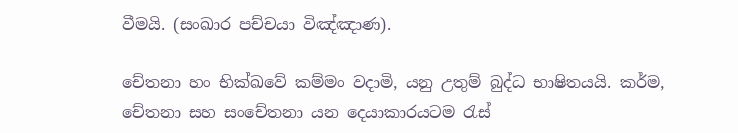වීමයි. (සංඛාර පච්චයා විඤ්ඤාණ).

චේතනා හං භික්ඛවේ කම්මං වදාමි, යනු උතුම් බුද්ධ භාෂිතයයි. කර්ම, චේතනා සහ සංචේතනා යන දෙයාකාරයටම රැස්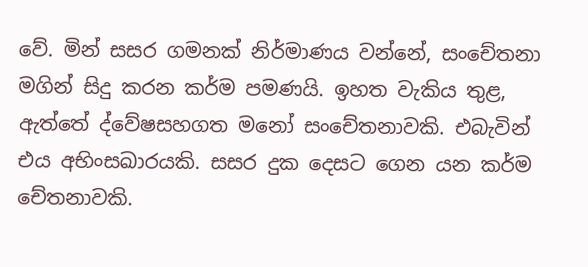වේ. මින් සසර ගමනක් නිර්මාණය වන්නේ, සංචේතනා මගින් සිදු කරන කර්ම පමණයි. ඉහත වැකිය තුළ, ඇත්තේ ද්වේෂසහගත මනෝ සංචේතනාවකි. එබැවින් එය අභිංසඛාරයකි. සසර දුක දෙසට ගෙන යන කර්ම චේතනාවකි.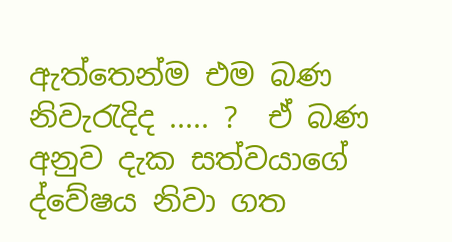ඇත්තෙන්ම එම බණ නිවැරැදිද ..... ?  ඒ බණ අනුව දැක සත්වයාගේ ද්වේෂය නිවා ගත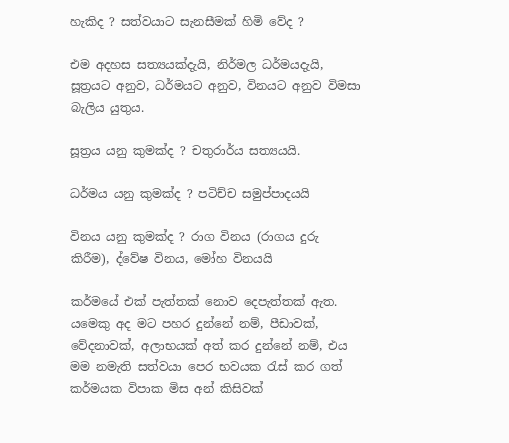හැකිද ? සත්වයාට සැනසීමක් හිමි වේද ?

එම අදහස සත්‍යයක්දැයි, නිර්මල ධර්මයදැයි, සූත්‍රයට අනුව, ධර්මයට අනුව, විනයට අනුව විමසා බැලිය යුතුය.

සූත්‍රය යනු කුමක්ද ? චතුරාර්ය සත්‍යයයි.

ධර්මය යනු කුමක්ද ? පටිච්ච සමුප්පාදයයි

විනය යනු කුමක්ද ? රාග විනය (රාගය දුරු කිරීම), ද්වේෂ විනය, මෝහ විනයයි

කර්මයේ එක් පැත්තක් නොව දෙපැත්තක් ඇත. යමෙකු අද මට පහර දුන්නේ නම්, පීඩාවක්, වේදනාවක්, අලාභයක් අත් කර දුන්නේ නම්, එය මම නමැති සත්වයා පෙර භවයක රැස් කර ගත් කර්මයක විපාක මිස අන් කිසිවක්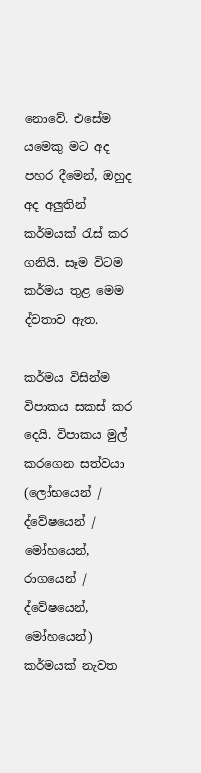නොවේ. එසේම යමෙකු මට අද පහර දීමෙන්, ඔහුද අද අලුතින් කර්මයක් රැස් කර ගනියි. සෑම විටම කර්මය තුළ මෙම ද්වතාව ඇත.

කර්මය විසින්ම විපාකය සකස් කර දෙයි. විපාකය මුල් කරගෙන සත්වයා (ලෝභයෙන් / ද්වේෂයෙන් / මෝහයෙන්, රාගයෙන් / ද්වේෂයෙන්, මෝහයෙන්)  කර්මයක් නැවත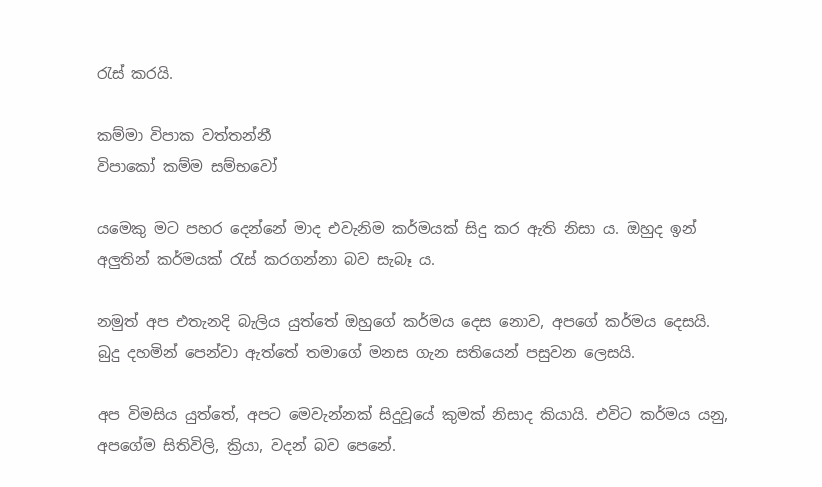රැස් කරයි.

කම්මා විපාක වත්තන්නී
විපාකෝ කම්ම සම්භවෝ

යමෙකු මට පහර දෙන්නේ මාද එවැනිම කර්මයක් සිදු කර ඇති නිසා ය. ඔහුද ඉන් අලුතින් කර්මයක් රැස් කරගන්නා බව සැබෑ ය.

නමුත් අප එතැනදි බැලිය යුත්තේ ඔහුගේ කර්මය දෙස නොව, අපගේ කර්මය දෙසයි. බුදු දහමින් පෙන්වා ඇත්තේ තමාගේ මනස ගැන සතියෙන් පසුවන ලෙසයි.

අප විමසිය යුත්තේ, අපට මෙවැන්නක් සිදුවූයේ කුමක් නිසාද කියායි. එවිට කර්මය යනු, අපගේම සිතිවිලි, ක්‍රියා, වදන් බව පෙනේ.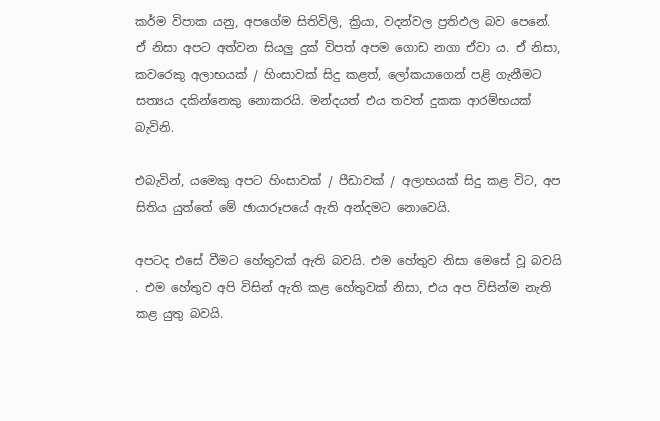කර්ම විපාක යනු, අපගේම සිතිවිලි, ක්‍රියා, වදන්වල ප්‍රතිඵල බව පෙනේ. ඒ නිසා අපට අත්වන සියලු දුක් විපත් අපම ගොඩ නගා ඒවා ය. ඒ නිසා, කවරෙකු අලාභයක් / හිංසාවක් සිදු කළත්, ලෝකයාගෙන් පළි ගැනීමට සත්‍යය දකින්නෙකු නොකරයි. මන්දයත් එය තවත් දුකක ආරම්භයක් බැවිනි.

එබැවින්, යමෙකු අපට හිංසාවක් / පීඩාවක් / අලාභයක් සිදු කළ විට, අප සිතිය යුත්තේ මේ ඡායාරූපයේ ඇති අන්දමට නොවෙයි.

අපටද එසේ වීමට හේතුවක් ඇති බවයි. එම හේතුව නිසා මෙසේ වූ බවයි  . එම හේතුව අපි විසින් ඇති කළ හේතුවක් නිසා, එය අප විසින්ම නැති කළ යුතු බවයි.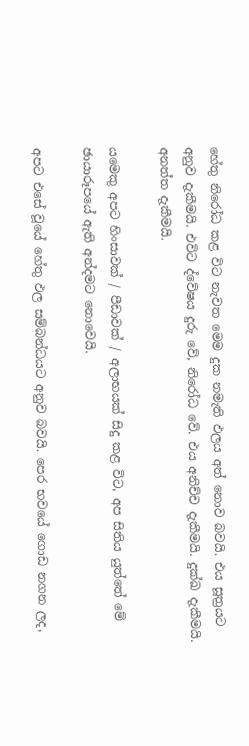හේතු නිරෝධ කළ විට නැවත මෙම දුක නමැති ඵලය අත් නොව බවයි. එය සූත්‍රයට අනුව දැකීමයි. එවිට ද්වේෂය දුරු වේ, නිරෝධ වේ. එය අනිච්ච දැකීමයි. දුක්ඛ දැකීමයි. අනත්ත දැකීමයි.

යමෙකු අපට හිංසාවක් / පීඩාවක් / අලාභයක් සිදු කළ විට, අප සිතිය යුත්තේ මේ ඡායාරූපයේ ඇති අන්දමට නොවෙයි.

අපට එසේ වූයේ හේතු ඵල සම්බන්ධයට අනුව බවයි. පෙර භවයේ ගොඩ නගන ලද,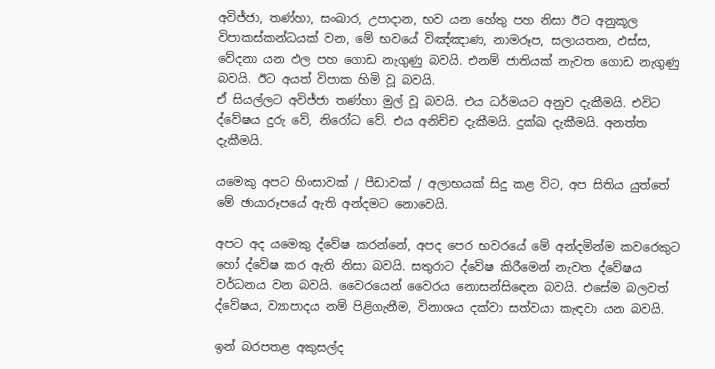අවිජ්ජා, තණ්හා, සංඛාර, උපාදාන, භව යන හේතු පහ නිසා ඊට අනුකූල විපාකස්කන්ධයක් වන, මේ භවයේ විඤ්ඤාණ, නාමරූප, සලායතන, ඵස්ස, වේදනා යන ඵල පහ ගොඩ නැගුණු බවයි. එනම් ජාතියක් නැවත ගොඩ නැගුණු බවයි. ඊට අයත් විපාක හිමි වූ බවයි.
ඒ සියල්ලට අවිජ්ජා තණ්හා මුල් වූ බවයි. එය ධර්මයට අනුව දැකීමයි. එවිට ද්වේෂය දුරු වේ, නිරෝධ වේ. එය අනිච්ච දැකීමයි. දුක්ඛ දැකීමයි. අනත්ත දැකීමයි.

යමෙකු අපට හිංසාවක් / පීඩාවක් / අලාභයක් සිදු කළ විට, අප සිතිය යුත්තේ මේ ඡායාරූපයේ ඇති අන්දමට නොවෙයි.

අපට අද යමෙකු ද්වේෂ කරන්නේ, අපද පෙර භවරයේ මේ අන්දමින්ම කවරෙකුට හෝ ද්වේෂ කර ඇති නිසා බවයි. සතුරාට ද්වේෂ කිරීමෙන් නැවත ද්වේෂය වර්ධනය වන බවයි. වෛරයෙන් වෛරය නොසන්සිඳ‍ෙන බවයි. එසේම බලවත් ද්වේෂය, ව්‍යාපාදය නම් පිළිගැනීම, විනාශය දක්වා සත්වයා කැඳවා යන බවයි.

ඉන් බරපතළ අකුසල්ද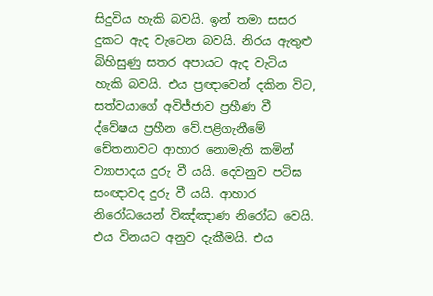සිදුවිය හැකි බවයි. ඉන් තමා සසර දුකට ඇද වැටෙන බවයි. නිරය ඇතුළු බිහිසුණු සතර අපායට ඇද වැටිය හැකි බවයි. එය ප්‍රඥාවෙන් දකින විට, සත්වයාගේ අවිජ්ජාව ප්‍රහීණ වී ද්වේෂය ප්‍රහීන වේ.පළිගැනීමේ චේතනාවට ආහාර නොමැති කමින් ව්‍යාපාදය දුරු වී යයි. දෙවනුව පටිඝ සංඥාවද දුරු වී යයි. ආහාර නිරෝධයෙන් විඤ්ඤාණ නිරෝධ වෙයි. එය විනයට අනුව දැකීමයි. එය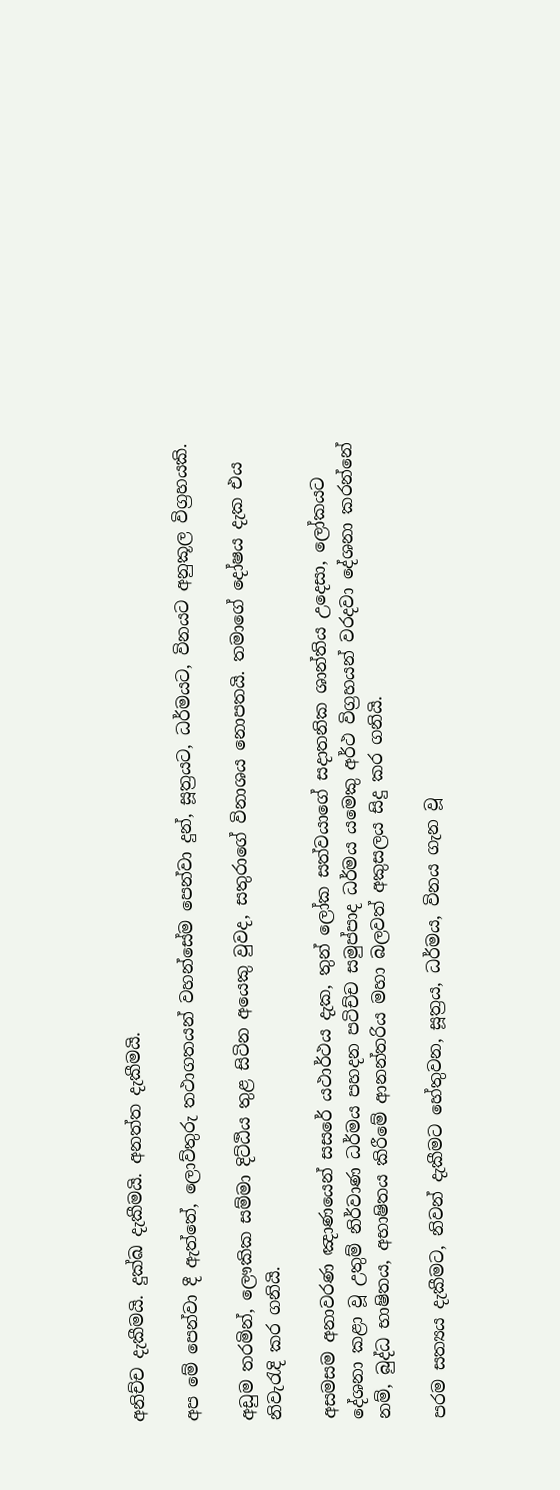අනිච්ච දැකීමයි. දුක්ඛ දැකීමයි. අනත්ත දැකීමයි.

අප මේ පෙන්වා දී ඇත්තේ, ලොව්තුරු තථාගතයන් වහන්සේම පෙන්වා දුන්, සූත්‍රයට, ධර්මයට, විනයට අනුකූල විග්‍රහයකි.

අඩුම තරමින්, ලෞකික සම්මා දිට්ඨිය තුළ සිටින අයෙකු වුවද, සතුරාගේ විනාශය නොපතයි. තමාගේ දෝෂය දැක එය නිවැරැදි කර ගනියි.

අසමසම අනාවරණ ඤාණයෙන් සසරේ යථාර්ථය දැක, තුන් ලෝක සත්වයාගේ සදාතනික ශාන්තිය උදෙසා, ලෝකයට දේශනා කළා වූ උතුම් නිර්වාණ ධර්මය පහදන පටිච්ච සමුප්පාද ධර්මය යමෙකු අර්ථ විග්‍රහයන් වරදවා දේශනා කරන්නේ නම්, බුද්ධ භාෂිතය, අභාෂිතය කිරීමේ ආනන්තරිය මහා බලවත් අකුසලය සිදු කර ගනියි.

පරම සත්‍යය දැකීමට, නිවන් දැකීමට හේතුවන, සූත්‍රය, ධර්මය, විනය ගැන වූ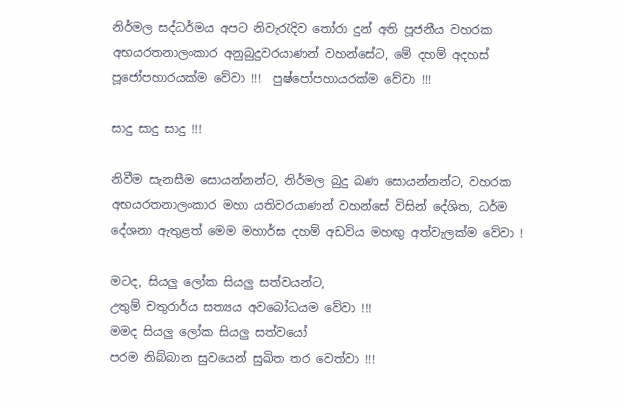නිර්මල සද්ධර්මය අපට නිවැරැදිව තෝරා දුන් අති පූජනීය වහරක අභයරතනාලංකාර අනුබුදුවරයාණන් වහන්සේට, මේ දහම් අදහස් පූජෝපහාරයක්ම වේවා !!!  පුෂ්පෝපහායරක්ම වේවා !!!

සාදු සාදු සාදු !!!

නිවීම සැනසීම සොයන්නන්ට, නිර්මල බුදු බණ සොයන්නන්ට, වහරක අභයරතනාලංකාර මහා යතිවරයාණන් වහන්සේ විසින් දේශිත, ධර්ම දේශනා ඇතුළත් මෙම මහාර්ඝ දහම් අඩවිය මහඟු අත්වැලක්ම වේවා !

මටද, සියලු ලෝක සියලු සත්වයන්ට,
උතුම් චතුරාර්ය සත්‍යය අවබෝධයම වේවා !!!
මමද සියලු ලෝක සියලු සත්වයෝ
පරම නිබ්බාන සුවයෙන් සුඛිත තර වෙත්වා !!!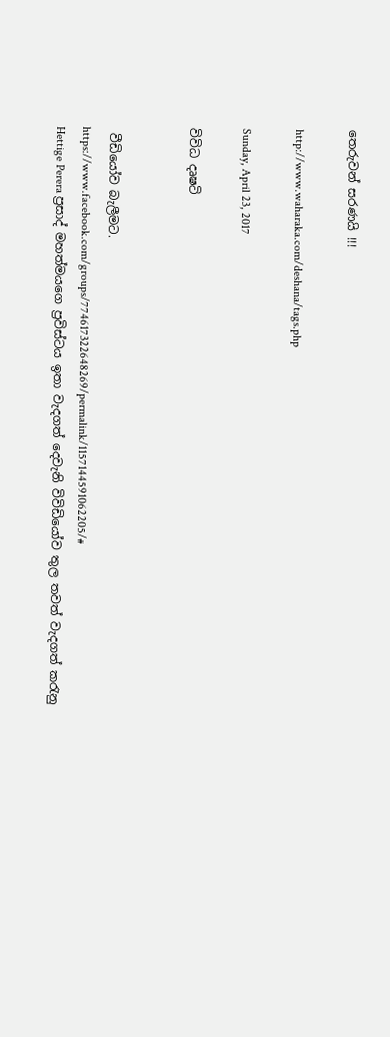තෙරුවන් සරණයි !!!

http://www.waharaka.com/deshana/tags.php

Sunday, April 23, 2017

විවිධ දෘෂටි


 වීඩියෝව බැලීමට.
https://www.facebook.com/groups/774617322648269/permalink/1157144591062205/#
Hettige Perera ප්‍රසාද් මහත්මයගෙ ප්‍රවිස්ටය ඉතා වැදගත් දෙවැනි විවිඩියෝව තුල තවත් වැදගත් කරැනු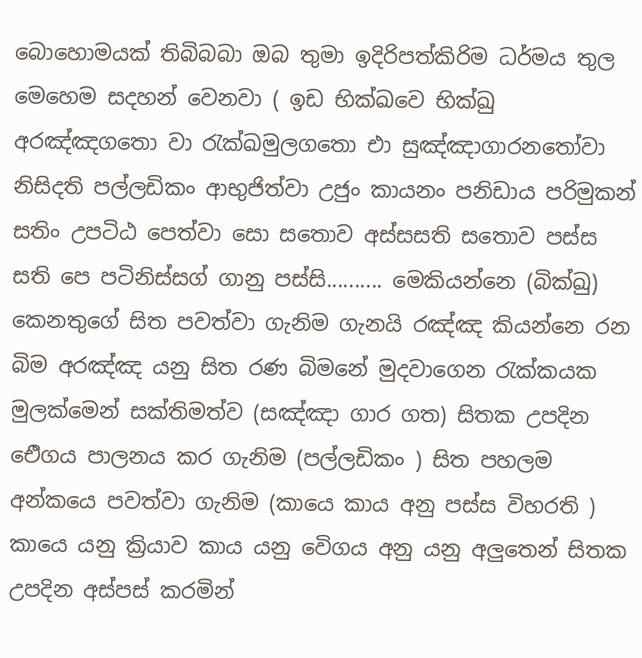බොහොමයක් තිබිබබා ඔබ තුමා ඉදිරිපත්කිරිම ධර්මය තුල මෙහෙම සදහන් වෙනවා ( ඉඩ භික්ඛවෙ භික්ඛු අරඤ්ඤගතො වා රැක්ඛමුලගතො එා සුඤ්ඤාගාරනතෝවා නිසිදති පල්ලඩිකං ආභුජිත්වා උජුං කායනං පනිඩාය පරිමුකන් සතිං උපටිඨ පෙත්වා සො සතොව අස්සසති සතොව පස්ස සති පෙ පටිනිස්සග් ගානු පස්සි.......... මෙකියන්නෙ (බික්ඛු) කෙනතුගේ සිත පවත්වා ගැනිම ගැනයි රඤ්ඤ කියන්නෙ රන බිම අරඤ්ඤ යනු සිත රණ බිමනේ මුදවාගෙන රැක්කයක මුලක්මෙන් සක්තිමත්ව (සඤ්ඤා ගාර ගත) සිතක උපදින ඓිගය පාලනය කර ගැනිම (පල්ලඩිකං ) සිත පහලම අන්කයෙ පවත්වා ගැනිම (කායෙ කාය අනු පස්ස විහරති ) කායෙ යනු ක්‍රියාව කාය යනු වෙිගය අනු යනු අලුතෙන් සිතක උපදින අස්පස් කරමින්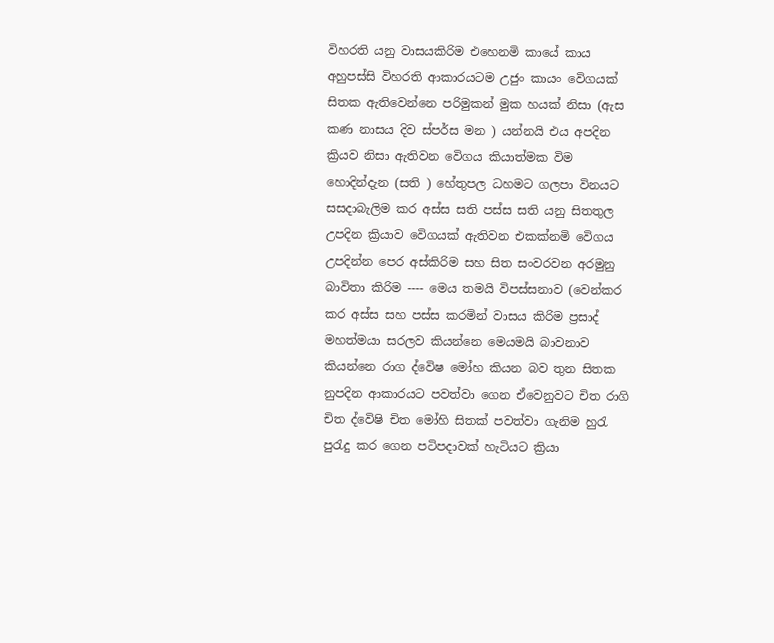විහරති යනු වාසයකිරිම එහෙනමි කායේ කාය අහුපස්සි විහරති ආකාරයටම උජුං කායං වෙිගයක් සිතක ඇතිවෙන්නෙ පරිමුකන් මුක හයක් නිසා (ඇස කණ නාසය දිව ස්පර්ස මන ) යන්නයි එය අපදින ක්‍රියව නිසා ඇතිවන වෙිගය කියාත්මක විම හොදින්දැන (සති ) හේතුපල ධහමට ගලපා විනයට සසදාබැලිම කර අස්ස සති පස්ස සති යනු සිතතුල උපදින ක්‍රියාව වෙිගයක් ඇතිවන එකක්නමි වෙිගය උපදින්න පෙර අස්කිරිම සහ සිත සංවරවන අරමුනු බාවිතා කිරිම ---- මෙය තමයි විපස්සනාව (වෙන්කර කර අස්ස සහ පස්ස කරමින් වාසය කිරිම ප්‍රසාද් මහත්මයා සරලව කියන්නෙ මෙයමයි බාවනාව කියන්නෙ රාග ද්වෙිෂ මෝහ කියන බව තුන සිතක නුපදින ආකාරයට පවත්වා ගෙන ඒවෙනුවට චිත රාගි චිත ද්වෙිෂි චිත මෝහි සිතක් පවත්වා ගැනිම හුරැ පුරැදු කර ගෙන පටිපදාවක් හැටියට ක්‍රියා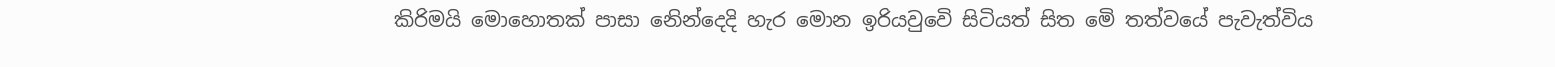කිරිමයි මොහොතක් පාසා නෙින්දෙදි හැර මොන ඉරියවුවෙි සිටියත් සිත මෙි තත්වයේ පැවැත්විය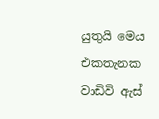යුතුයි මෙය එකතැනක වාඩිවි ඇස්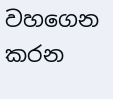වහගෙන කරන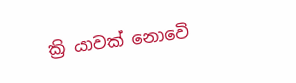ක්‍රි යාවක් නොවෙි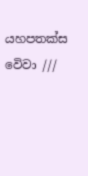යහපතක්ස වෙිවා ///